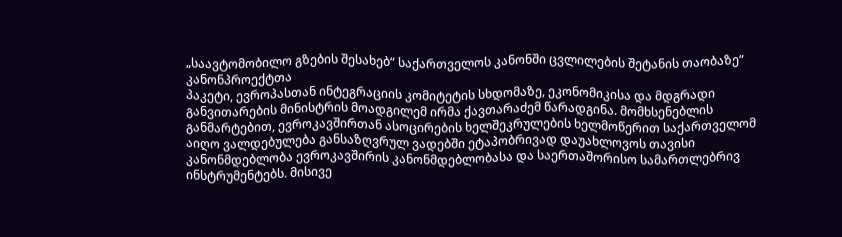„საავტომობილო გზების შესახებ“ საქართველოს კანონში ცვლილების შეტანის თაობაზე“ კანონპროექტთა
პაკეტი, ევროპასთან ინტეგრაციის კომიტეტის სხდომაზე, ეკონომიკისა და მდგრადი განვითარების მინისტრის მოადგილემ ირმა ქავთარაძემ წარადგინა. მომხსენებლის განმარტებით, ევროკავშირთან ასოცირების ხელშეკრულების ხელმოწერით საქართველომ აიღო ვალდებულება განსაზღვრულ ვადებში ეტაპობრივად დაუახლოვოს თავისი კანონმდებლობა ევროკავშირის კანონმდებლობასა და საერთაშორისო სამართლებრივ ინსტრუმენტებს. მისივე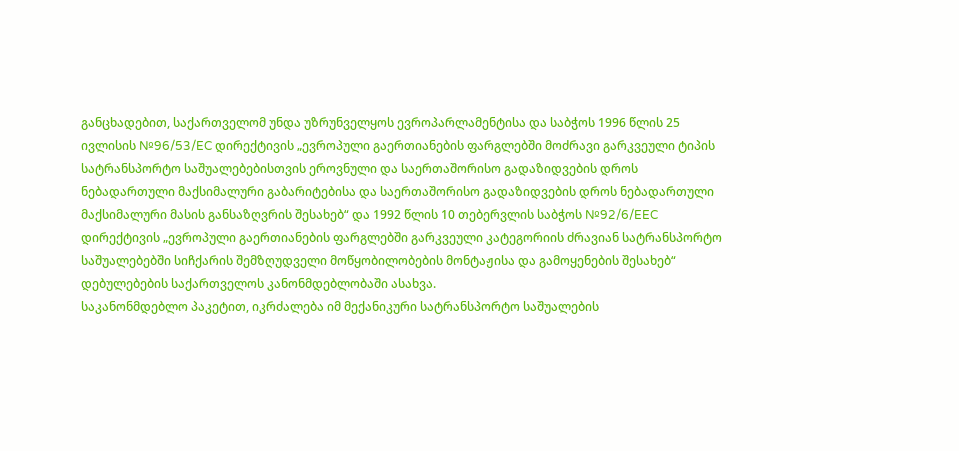განცხადებით, საქართველომ უნდა უზრუნველყოს ევროპარლამენტისა და საბჭოს 1996 წლის 25 ივლისის №96/53/EC დირექტივის „ევროპული გაერთიანების ფარგლებში მოძრავი გარკვეული ტიპის სატრანსპორტო საშუალებებისთვის ეროვნული და საერთაშორისო გადაზიდვების დროს ნებადართული მაქსიმალური გაბარიტებისა და საერთაშორისო გადაზიდვების დროს ნებადართული მაქსიმალური მასის განსაზღვრის შესახებ“ და 1992 წლის 10 თებერვლის საბჭოს №92/6/EEC დირექტივის „ევროპული გაერთიანების ფარგლებში გარკვეული კატეგორიის ძრავიან სატრანსპორტო საშუალებებში სიჩქარის შემზღუდველი მოწყობილობების მონტაჟისა და გამოყენების შესახებ“ დებულებების საქართველოს კანონმდებლობაში ასახვა.
საკანონმდებლო პაკეტით, იკრძალება იმ მექანიკური სატრანსპორტო საშუალების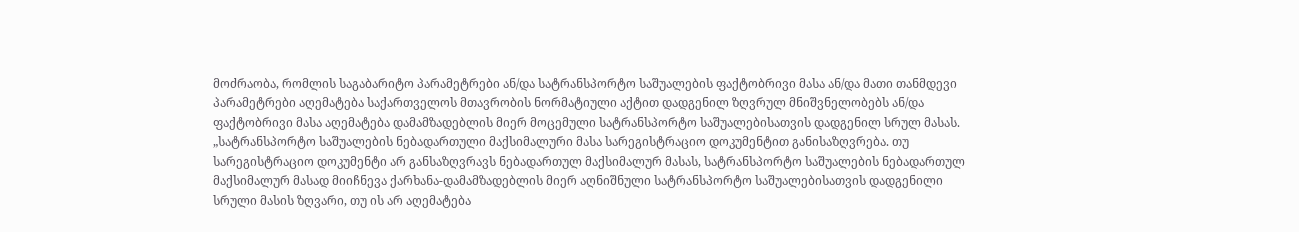მოძრაობა, რომლის საგაბარიტო პარამეტრები ან/და სატრანსპორტო საშუალების ფაქტობრივი მასა ან/და მათი თანმდევი პარამეტრები აღემატება საქართველოს მთავრობის ნორმატიული აქტით დადგენილ ზღვრულ მნიშვნელობებს ან/და ფაქტობრივი მასა აღემატება დამამზადებლის მიერ მოცემული სატრანსპორტო საშუალებისათვის დადგენილ სრულ მასას.
„სატრანსპორტო საშუალების ნებადართული მაქსიმალური მასა სარეგისტრაციო დოკუმენტით განისაზღვრება. თუ სარეგისტრაციო დოკუმენტი არ განსაზღვრავს ნებადართულ მაქსიმალურ მასას, სატრანსპორტო საშუალების ნებადართულ მაქსიმალურ მასად მიიჩნევა ქარხანა-დამამზადებლის მიერ აღნიშნული სატრანსპორტო საშუალებისათვის დადგენილი სრული მასის ზღვარი, თუ ის არ აღემატება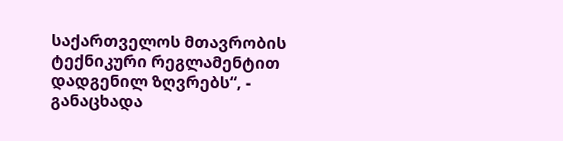საქართველოს მთავრობის ტექნიკური რეგლამენტით დადგენილ ზღვრებს“, - განაცხადა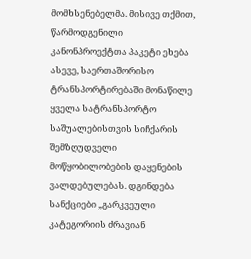მომხსენებელმა. მისივე თქმით, წარმოდგენილი კანონპროექტთა პაკეტი ეხება ასევე, საერთაშორისო ტრანსპორტირებაში მონაწილე ყველა სატრანსპორტო საშუალებისთვის სიჩქარის შემზღუდველი მოწყობილობების დაყენების ვალდებულებას. დგინდება სანქციები „გარკვეული კატეგორიის ძრავიან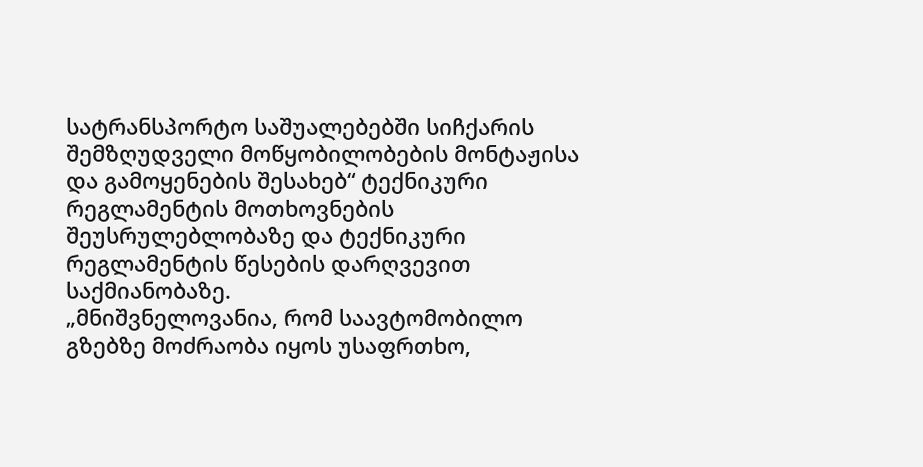სატრანსპორტო საშუალებებში სიჩქარის შემზღუდველი მოწყობილობების მონტაჟისა და გამოყენების შესახებ“ ტექნიკური რეგლამენტის მოთხოვნების შეუსრულებლობაზე და ტექნიკური რეგლამენტის წესების დარღვევით საქმიანობაზე.
„მნიშვნელოვანია, რომ საავტომობილო გზებზე მოძრაობა იყოს უსაფრთხო,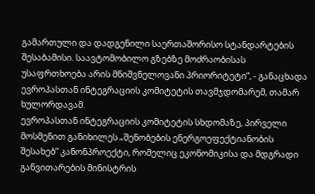გამართული და დადგენილი საერთაშორისო სტანდარტების შესაბამისი. საავტომობილო გზებზე მოძრაობისას უსაფრთხოება არის მნიშვნელოვანი პრიორიტეტი“, - განაცხადა ევროპასთან ინტეგრაციის კომიტეტის თავმჯდომარემ, თამარ ხულორდავამ.
ევროპასთან ინტეგრაციის კომიტეტის სხდომაზე, პირველი მოსმენით განიხილეს „შენობების ენერგოეფექტიანობის შესახებ“ კანონპროექტი, რომელიც ეკონომიკისა და მდგრადი განვითარების მინისტრის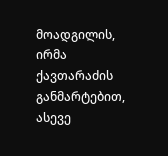მოადგილის, ირმა ქავთარაძის განმარტებით, ასევე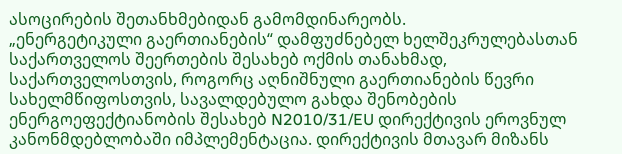ასოცირების შეთანხმებიდან გამომდინარეობს.
„ენერგეტიკული გაერთიანების“ დამფუძნებელ ხელშეკრულებასთან საქართველოს შეერთების შესახებ ოქმის თანახმად, საქართველოსთვის, როგორც აღნიშნული გაერთიანების წევრი სახელმწიფოსთვის, სავალდებულო გახდა შენობების ენერგოეფექტიანობის შესახებ N2010/31/EU დირექტივის ეროვნულ კანონმდებლობაში იმპლემენტაცია. დირექტივის მთავარ მიზანს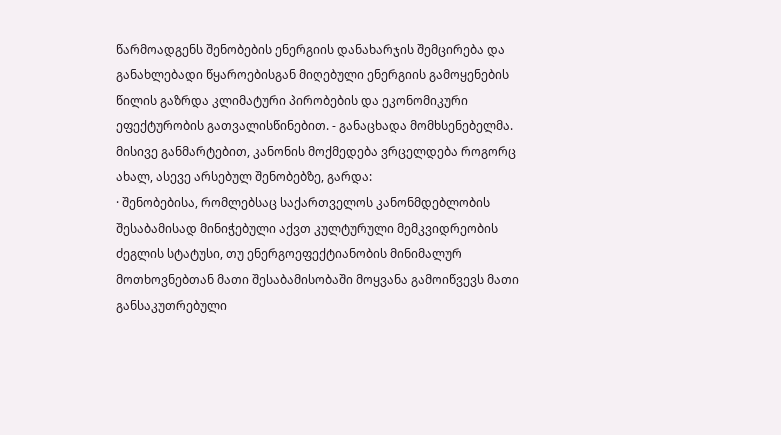წარმოადგენს შენობების ენერგიის დანახარჯის შემცირება და განახლებადი წყაროებისგან მიღებული ენერგიის გამოყენების წილის გაზრდა კლიმატური პირობების და ეკონომიკური ეფექტურობის გათვალისწინებით. - განაცხადა მომხსენებელმა. მისივე განმარტებით, კანონის მოქმედება ვრცელდება როგორც ახალ, ასევე არსებულ შენობებზე, გარდა:
· შენობებისა, რომლებსაც საქართველოს კანონმდებლობის შესაბამისად მინიჭებული აქვთ კულტურული მემკვიდრეობის ძეგლის სტატუსი, თუ ენერგოეფექტიანობის მინიმალურ მოთხოვნებთან მათი შესაბამისობაში მოყვანა გამოიწვევს მათი განსაკუთრებული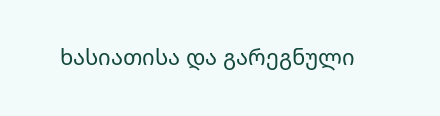ხასიათისა და გარეგნული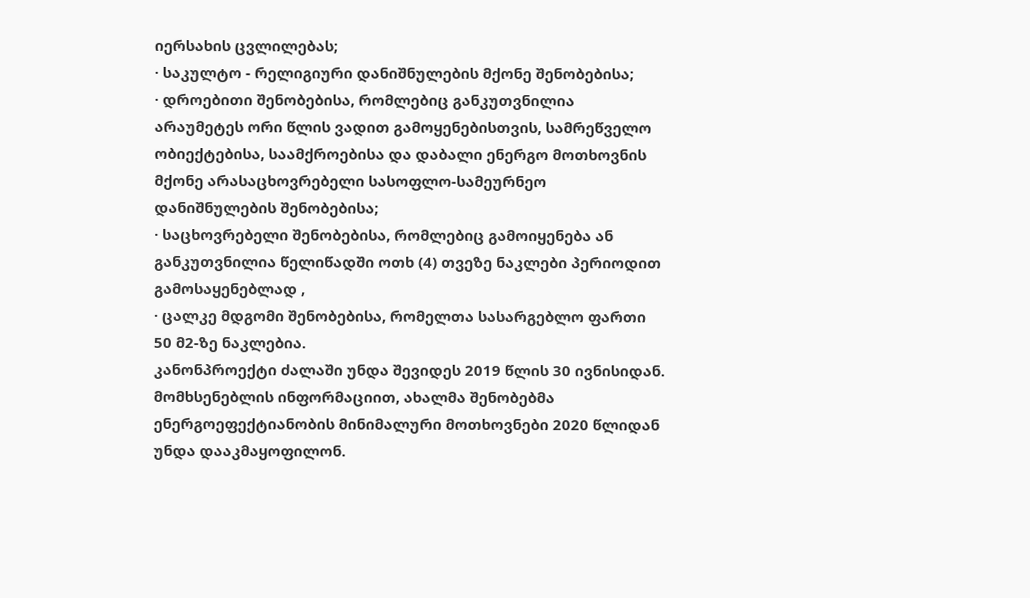იერსახის ცვლილებას;
· საკულტო - რელიგიური დანიშნულების მქონე შენობებისა;
· დროებითი შენობებისა, რომლებიც განკუთვნილია არაუმეტეს ორი წლის ვადით გამოყენებისთვის, სამრეწველო ობიექტებისა, საამქროებისა და დაბალი ენერგო მოთხოვნის მქონე არასაცხოვრებელი სასოფლო-სამეურნეო დანიშნულების შენობებისა;
· საცხოვრებელი შენობებისა, რომლებიც გამოიყენება ან განკუთვნილია წელიწადში ოთხ (4) თვეზე ნაკლები პერიოდით გამოსაყენებლად ,
· ცალკე მდგომი შენობებისა, რომელთა სასარგებლო ფართი 50 მ2-ზე ნაკლებია.
კანონპროექტი ძალაში უნდა შევიდეს 2019 წლის 30 ივნისიდან.
მომხსენებლის ინფორმაციით, ახალმა შენობებმა ენერგოეფექტიანობის მინიმალური მოთხოვნები 2020 წლიდან უნდა დააკმაყოფილონ.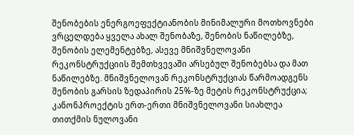შენობების ენერგოეფექტიანობის მინიმალური მოთხოვნები ვრცელდება ყველა ახალ შენობაზე, შენობის ნაწილებზე, შენობის ელემენტებზე, ასევე მნიშვნელოვანი რეკონსტრუქციის შემთხვევაში არსებულ შენობებსა და მათ ნაწილებზე. მნიშვნელოვან რეკონსტრუქციას წარმოადგენს შენობის გარსის ზედაპირის 25%-ზე მეტის რეკონსტრუქცია;
კანონპროექტის ერთ-ერთი მნიშვნელოვანი სიახლეა თითქმის ნულოვანი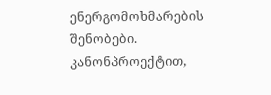ენერგომოხმარების შენობები.
კანონპროექტით,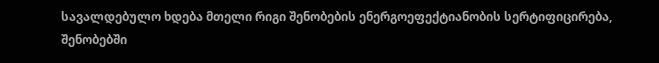სავალდებულო ხდება მთელი რიგი შენობების ენერგოეფექტიანობის სერტიფიცირება, შენობებში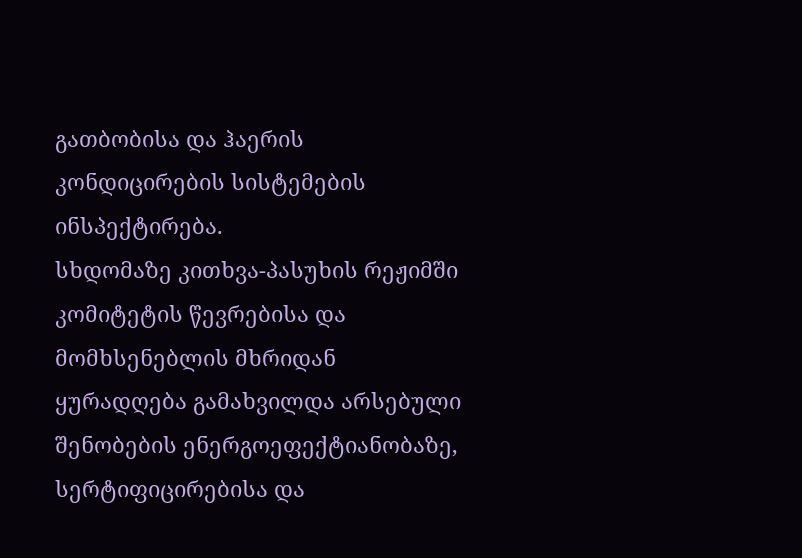გათბობისა და ჰაერის კონდიცირების სისტემების ინსპექტირება.
სხდომაზე კითხვა-პასუხის რეჟიმში კომიტეტის წევრებისა და მომხსენებლის მხრიდან ყურადღება გამახვილდა არსებული შენობების ენერგოეფექტიანობაზე, სერტიფიცირებისა და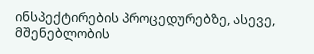ინსპექტირების პროცედურებზე, ასევე, მშენებლობის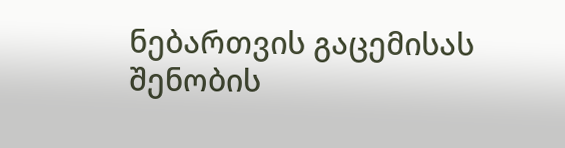ნებართვის გაცემისას შენობის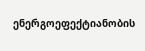ენერგოეფექტიანობის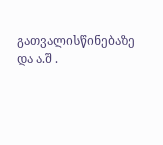გათვალისწინებაზე და ა.შ .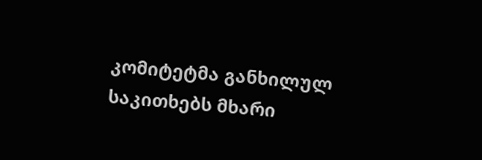კომიტეტმა განხილულ საკითხებს მხარი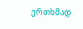ერთხმად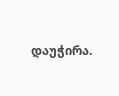დაუჭირა.